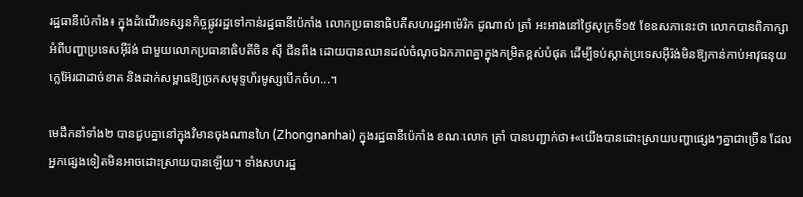រដ្ឋធានីប៉េកាំង៖ ក្នុងដំណើរទស្សនកិច្ចផ្លូវរដ្ឋទៅកាន់រដ្ឋធានីប៉េកាំង លោកប្រធានាធិបតីសហរដ្ឋអាម៉េរិក ដូណាល់ ត្រាំ អះអាងនៅថ្ងៃសុក្រទី១៥ ខែឧសភានេះថា លោកបានពិភាក្សាអំពីបញ្ហាប្រទេសអ៊ីរ៉ង់ ជាមួយលោកប្រធានាធិបតីចិន ស៊ី ជីនពីង ដោយបានឈានដល់ចំណុចឯកភាពគ្នាក្នុងកម្រិតខ្ពស់បំផុត ដើម្បីទប់ស្កាត់ប្រទេសអ៊ីរ៉ង់មិនឱ្យកាន់កាប់អាវុធនុយក្លេអ៊ែរជាដាច់ខាត និងដាក់សម្ពាធឱ្យច្រកសមុទ្ទហ័រមូស្សបើកចំហ...។

មេដឹកនាំទាំង២ បានជួបគ្នានៅក្នុងវិមានចុងណានហៃ (Zhongnanhai) ក្នុងរដ្ឋធានីប៉េកាំង ខណៈលោក ត្រាំ បានបញ្ជាក់ថា៖«យើងបានដោះស្រាយបញ្ហាផ្សេងៗគ្នាជាច្រើន ដែលអ្នកផ្សេងទៀតមិនអាចដោះស្រាយបានឡើយ។ ទាំងសហរដ្ឋ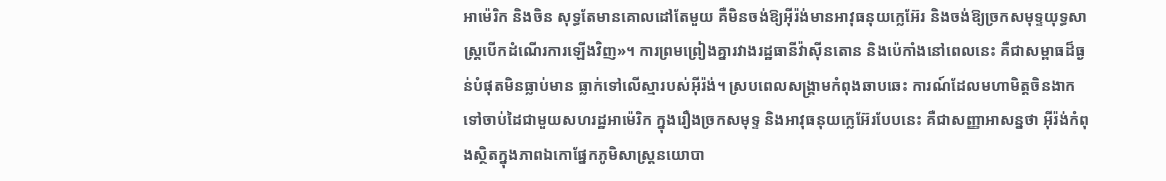អាម៉េរិក និងចិន សុទ្ធតែមានគោលដៅតែមួយ គឺមិនចង់ឱ្យអ៊ីរ៉ង់មានអាវុធនុយក្លេអ៊ែរ និងចង់ឱ្យច្រកសមុទ្ទយុទ្ធសាស្ត្របើកដំណើរការឡើងវិញ»។ ការព្រមព្រៀងគ្នារវាងរដ្ឋធានីវ៉ាស៊ីនតោន និងប៉េកាំងនៅពេលនេះ គឺជាសម្ពាធដ៏ធ្ងន់បំផុតមិនធ្លាប់មាន ធ្លាក់ទៅលើស្មារបស់អ៊ីរ៉ង់។ ស្របពេលសង្គ្រាមកំពុងឆាបឆេះ ការណ៍ដែលមហាមិត្តចិនងាកទៅចាប់ដៃជាមួយសហរដ្ឋអាម៉េរិក ក្នុងរឿងច្រកសមុទ្ទ និងអាវុធនុយក្លេអ៊ែរបែបនេះ គឺជាសញ្ញាអាសន្នថា អ៊ីរ៉ង់កំពុងស្ថិតក្នុងភាពឯកោផ្នែកភូមិសាស្ត្រនយោបា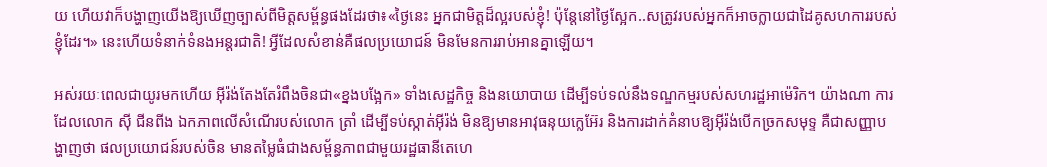យ ហើយវាក៏បង្ហាញយើងឱ្យឃើញច្បាស់ពីមិត្តសម្ព័ន្ធផងដែរថា៖«ថ្ងៃនេះ អ្នកជាមិត្តដ៏ល្អរបស់ខ្ញុំ! ប៉ុន្តែនៅថ្ងៃស្អែក..សត្រូវរបស់អ្នកក៏អាចក្លាយជាដៃគូសហការរបស់ខ្ញុំដែរ។» នេះហើយទំនាក់ទំនងអន្តរជាតិ! អ្វីដែលសំខាន់គឺផលប្រយោជន៍ មិនមែនការរាប់អានគ្នាឡើយ។

អស់រយៈពេលជាយូរមកហើយ អ៊ីរ៉ង់តែងតែរំពឹងចិនជា«ខ្នងបង្អែក» ទាំងសេដ្ឋកិច្ច និងនយោបាយ ដើម្បីទប់ទល់នឹងទណ្ឌកម្មរបស់សហរដ្ឋអាម៉េរិក។ យ៉ាងណា ការដែលលោក ស៊ី ជីនពីង ឯកភាពលើសំណើរបស់លោក ត្រាំ ដើម្បីទប់ស្កាត់អ៊ីរ៉ង់ មិនឱ្យមានអាវុធនុយក្លេអ៊ែរ និងការដាក់គំនាបឱ្យអ៊ីរ៉ង់បើកច្រកសមុទ្ទ គឺជាសញ្ញាបង្ហាញថា ផលប្រយោជន៍របស់ចិន មានតម្លៃធំជាងសម្ព័ន្ធភាពជាមួយរដ្ឋធានីតេហេ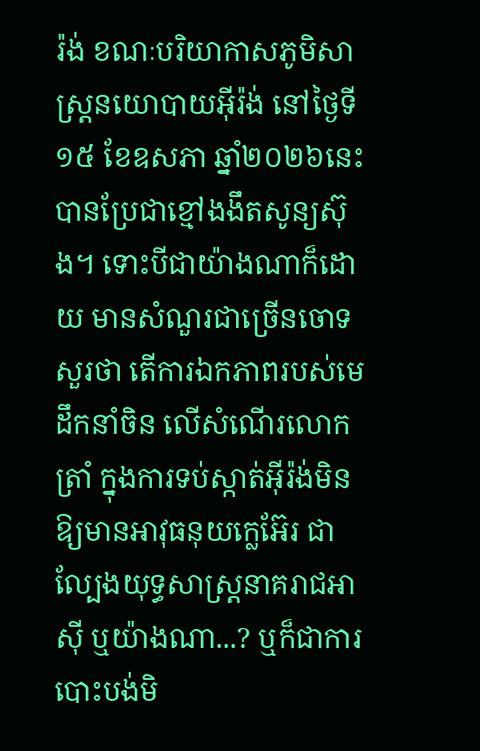រ៉ង់ ខណៈបរិយាកាសភូមិសាស្ត្រនយោបាយអ៊ីរ៉ង់ នៅថ្ងៃទី១៥ ខែឧសភា ឆ្នាំ២០២៦នេះ បានប្រែជាខ្មៅងងឹតសូន្យស៊ុង។ ទោះបីជាយ៉ាងណាក៏ដោយ មានសំណួរជាច្រើនចោទសួរថា តើការឯកភាពរបស់មេដឹកនាំចិន លើសំណើរលោកត្រាំ ក្នុងការទប់ស្កាត់អ៊ីរ៉ង់មិនឱ្យមានអាវុធនុយក្លេអ៊ែរ ជាល្បែងយុទ្ធសាស្ត្រនាគរាជអាស៊ី ឬយ៉ាងណា...? ឬក៏ជាការបោះបង់មិ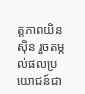ត្តភាពយិនស៊ិន រួចតម្កល់ផលប្រយោជន៍ជា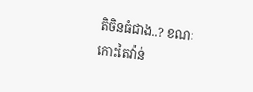តិចិនធំជាង..? ខណៈកោះតៃវ៉ាន់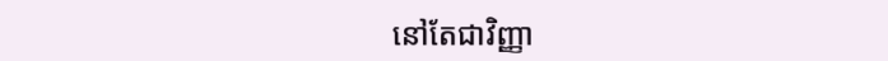នៅតែជាវិញ្ញា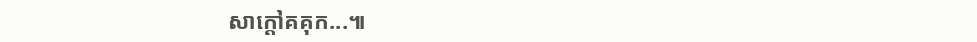សាក្ដៅគគុក...៕